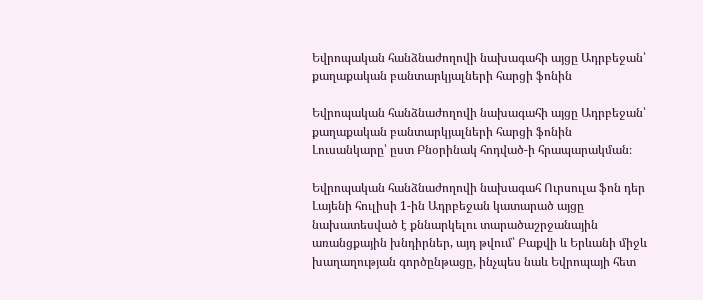Եվրոպական հանձնաժողովի նախագահի այցը Ադրբեջան՝ քաղաքական բանտարկյալների հարցի ֆոնին

Եվրոպական հանձնաժողովի նախագահի այցը Ադրբեջան՝ քաղաքական բանտարկյալների հարցի ֆոնին
Լուսանկարը՝ ըստ Բնօրինակ հոդված-ի հրապարակման։

Եվրոպական հանձնաժողովի նախագահ Ուրսուլա ֆոն դեր Լայենի հուլիսի 1-ին Ադրբեջան կատարած այցը նախատեսված է քննարկելու տարածաշրջանային առանցքային խնդիրներ, այդ թվում՝ Բաքվի և Երևանի միջև խաղաղության գործընթացը, ինչպես նաև Եվրոպայի հետ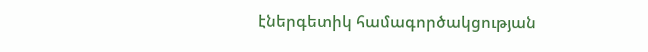էներգետիկ համագործակցության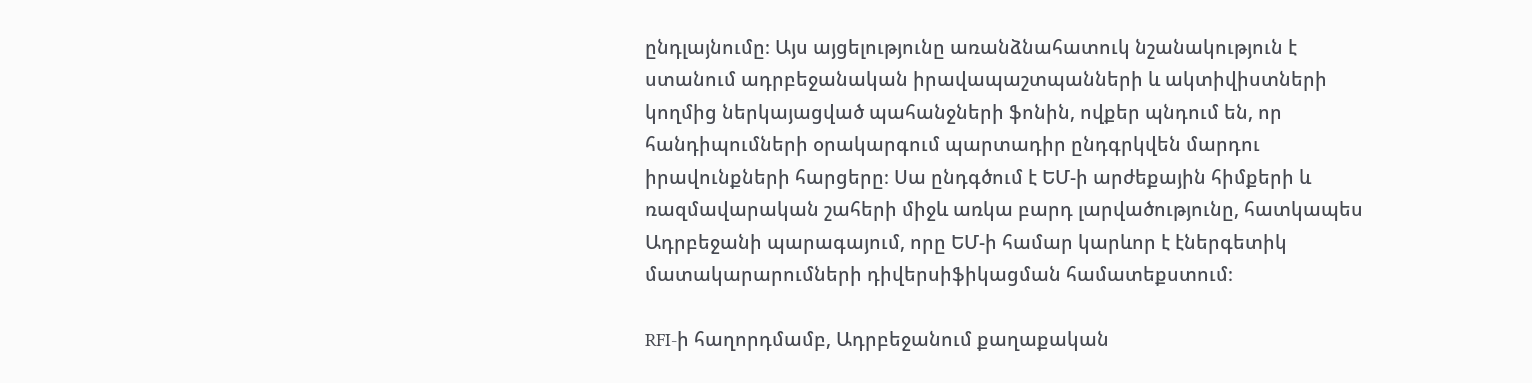ընդլայնումը։ Այս այցելությունը առանձնահատուկ նշանակություն է ստանում ադրբեջանական իրավապաշտպանների և ակտիվիստների կողմից ներկայացված պահանջների ֆոնին, ովքեր պնդում են, որ հանդիպումների օրակարգում պարտադիր ընդգրկվեն մարդու իրավունքների հարցերը։ Սա ընդգծում է ԵՄ-ի արժեքային հիմքերի և ռազմավարական շահերի միջև առկա բարդ լարվածությունը, հատկապես Ադրբեջանի պարագայում, որը ԵՄ-ի համար կարևոր է էներգետիկ մատակարարումների դիվերսիֆիկացման համատեքստում։

RFI-ի հաղորդմամբ, Ադրբեջանում քաղաքական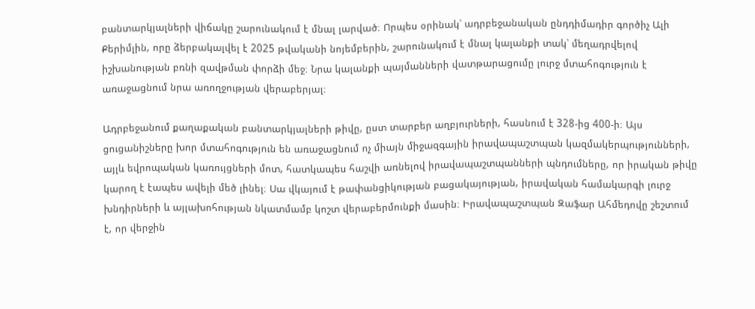բանտարկյալների վիճակը շարունակում է մնալ լարված։ Որպես օրինակ՝ ադրբեջանական ընդդիմադիր գործիչ Ալի Քերիմլին, որը ձերբակալվել է 2025 թվականի նոյեմբերին, շարունակում է մնալ կալանքի տակ՝ մեղադրվելով իշխանության բռնի զավթման փորձի մեջ։ Նրա կալանքի պայմանների վատթարացումը լուրջ մտահոգություն է առաջացնում նրա առողջության վերաբերյալ։

Ադրբեջանում քաղաքական բանտարկյալների թիվը, ըստ տարբեր աղբյուրների, հասնում է 328-ից 400-ի։ Այս ցուցանիշները խոր մտահոգություն են առաջացնում ոչ միայն միջազգային իրավապաշտպան կազմակերպությունների, այլև եվրոպական կառույցների մոտ, հատկապես հաշվի առնելով իրավապաշտպանների պնդումները, որ իրական թիվը կարող է էապես ավելի մեծ լինել։ Սա վկայում է թափանցիկության բացակայության, իրավական համակարգի լուրջ խնդիրների և այլախոհության նկատմամբ կոշտ վերաբերմունքի մասին։ Իրավապաշտպան Զաֆար Ահմեդովը շեշտում է, որ վերջին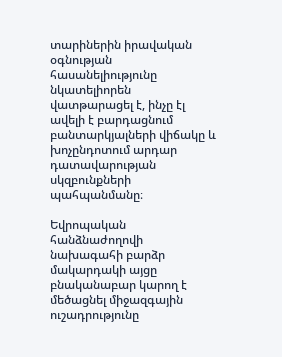տարիներին իրավական օգնության հասանելիությունը նկատելիորեն վատթարացել է, ինչը էլ ավելի է բարդացնում բանտարկյալների վիճակը և խոչընդոտում արդար դատավարության սկզբունքների պահպանմանը։

Եվրոպական հանձնաժողովի նախագահի բարձր մակարդակի այցը բնականաբար կարող է մեծացնել միջազգային ուշադրությունը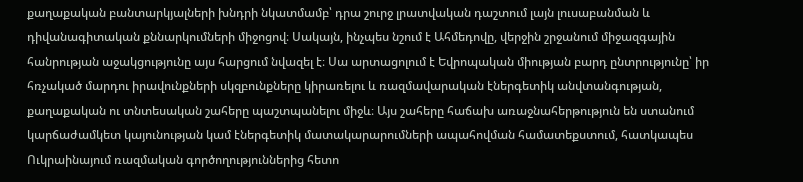քաղաքական բանտարկյալների խնդրի նկատմամբ՝ դրա շուրջ լրատվական դաշտում լայն լուսաբանման և դիվանագիտական քննարկումների միջոցով։ Սակայն, ինչպես նշում է Ահմեդովը, վերջին շրջանում միջազգային հանրության աջակցությունը այս հարցում նվազել է։ Սա արտացոլում է Եվրոպական միության բարդ ընտրությունը՝ իր հռչակած մարդու իրավունքների սկզբունքները կիրառելու և ռազմավարական էներգետիկ անվտանգության, քաղաքական ու տնտեսական շահերը պաշտպանելու միջև։ Այս շահերը հաճախ առաջնահերթություն են ստանում կարճաժամկետ կայունության կամ էներգետիկ մատակարարումների ապահովման համատեքստում, հատկապես Ուկրաինայում ռազմական գործողություններից հետո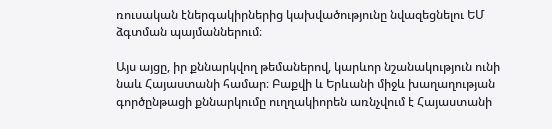ռուսական էներգակիրներից կախվածությունը նվազեցնելու ԵՄ ձգտման պայմաններում։

Այս այցը, իր քննարկվող թեմաներով, կարևոր նշանակություն ունի նաև Հայաստանի համար։ Բաքվի և Երևանի միջև խաղաղության գործընթացի քննարկումը ուղղակիորեն առնչվում է Հայաստանի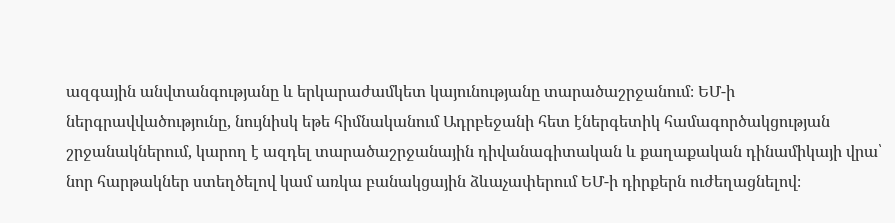ազգային անվտանգությանը և երկարաժամկետ կայունությանը տարածաշրջանում։ ԵՄ-ի ներգրավվածությունը, նույնիսկ եթե հիմնականում Ադրբեջանի հետ էներգետիկ համագործակցության շրջանակներում, կարող է ազդել տարածաշրջանային դիվանագիտական և քաղաքական դինամիկայի վրա՝ նոր հարթակներ ստեղծելով կամ առկա բանակցային ձևաչափերում ԵՄ-ի դիրքերն ուժեղացնելով։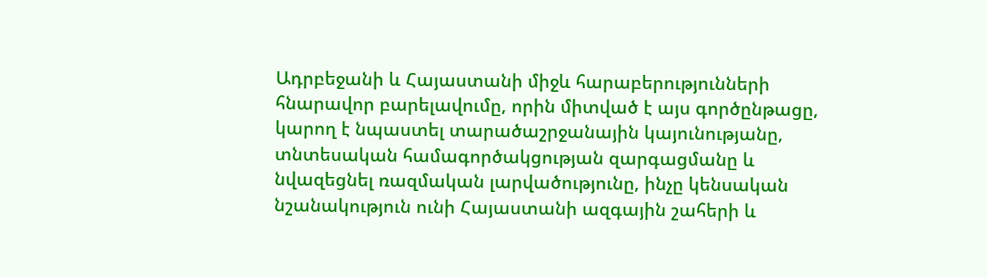Ադրբեջանի և Հայաստանի միջև հարաբերությունների հնարավոր բարելավումը, որին միտված է այս գործընթացը, կարող է նպաստել տարածաշրջանային կայունությանը, տնտեսական համագործակցության զարգացմանը և նվազեցնել ռազմական լարվածությունը, ինչը կենսական նշանակություն ունի Հայաստանի ազգային շահերի և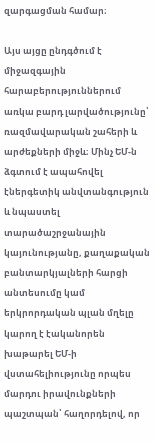զարգացման համար։

Այս այցը ընդգծում է միջազգային հարաբերություններում առկա բարդ լարվածությունը՝ ռազմավարական շահերի և արժեքների միջև։ Մինչ ԵՄ-ն ձգտում է ապահովել էներգետիկ անվտանգություն և նպաստել տարածաշրջանային կայունությանը, քաղաքական բանտարկյալների հարցի անտեսումը կամ երկրորդական պլան մղելը կարող է էականորեն խաթարել ԵՄ-ի վստահելիությունը որպես մարդու իրավունքների պաշտպան՝ հաղորդելով, որ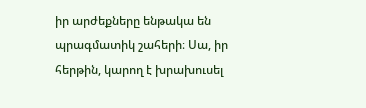իր արժեքները ենթակա են պրագմատիկ շահերի։ Սա, իր հերթին, կարող է խրախուսել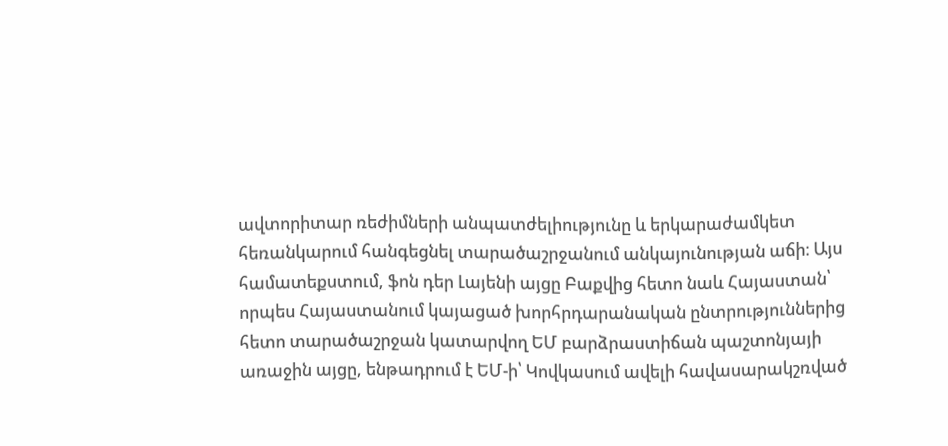ավտորիտար ռեժիմների անպատժելիությունը և երկարաժամկետ հեռանկարում հանգեցնել տարածաշրջանում անկայունության աճի։ Այս համատեքստում, ֆոն դեր Լայենի այցը Բաքվից հետո նաև Հայաստան՝ որպես Հայաստանում կայացած խորհրդարանական ընտրություններից հետո տարածաշրջան կատարվող ԵՄ բարձրաստիճան պաշտոնյայի առաջին այցը, ենթադրում է ԵՄ-ի՝ Կովկասում ավելի հավասարակշռված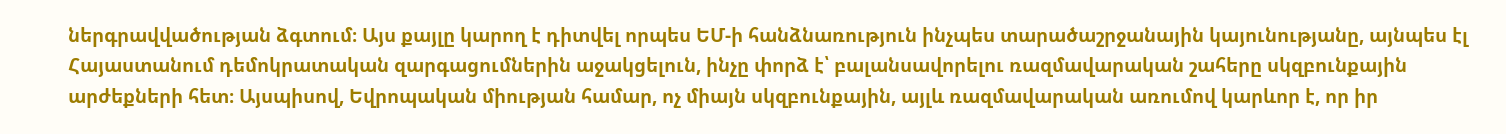ներգրավվածության ձգտում։ Այս քայլը կարող է դիտվել որպես ԵՄ-ի հանձնառություն ինչպես տարածաշրջանային կայունությանը, այնպես էլ Հայաստանում դեմոկրատական զարգացումներին աջակցելուն, ինչը փորձ է՝ բալանսավորելու ռազմավարական շահերը սկզբունքային արժեքների հետ։ Այսպիսով, Եվրոպական միության համար, ոչ միայն սկզբունքային, այլև ռազմավարական առումով կարևոր է, որ իր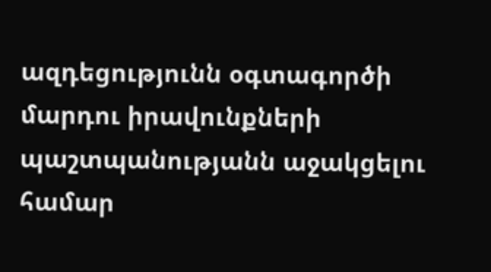ազդեցությունն օգտագործի մարդու իրավունքների պաշտպանությանն աջակցելու համար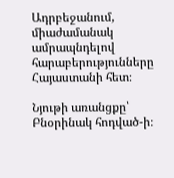Ադրբեջանում, միաժամանակ ամրապնդելով հարաբերությունները Հայաստանի հետ։

Նյութի առանցքը՝ Բնօրինակ հոդված-ի։